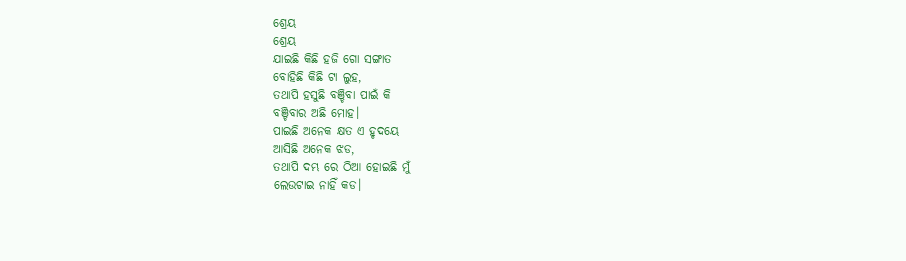ଶ୍ରେୟ
ଶ୍ରେୟ
ଯାଇଛି କିଛି ହଜି ଗୋ ସଙ୍ଗାତ
ବୋହିଛି କିଛି ଟା ଲୁହ,
ତଥାପି ହସୁଛି ବଞ୍ଚିବା ପାଇଁ କି
ବଞ୍ଚିବାର ଅଛି ମୋହ।
ପାଇଛି ଅନେକ କ୍ଷତ ଏ ହୃଦୟେ
ଆସିଛି ଅନେକ ଝଡ,
ତଥାପି ଦମ୍ଭ ରେ ଠିଆ ହୋଇଛି ମୁଁ
ଲେଉଟାଇ ନାହିଁ କଡ।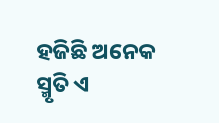ହଜିଛି ଅନେକ ସ୍ମୃତି ଏ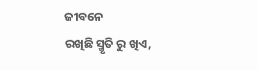ଜୀବନେ
ରଖିଛି ସ୍ମୃତି ରୁ ଖିଏ,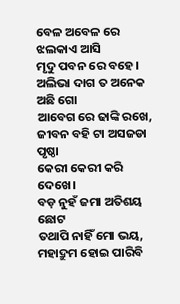ବେଳ ଅବେଳ ରେ ଝଲକାଏ ଆସି
ମୃଦୁ ପବନ ରେ ବହେ।
ଅଲିଭା ଦାଗ ତ ଅନେକ ଅଛି ଗୋ
ଆବେଗ ରେ ଢାଙ୍କି ରଖେ,
ଜୀବନ ବହି ଟା ଅସଜଡା ପୃଷ୍ଠା
କେରୀ କେରୀ କରି ଦେଖେ।
ବଡ଼ ନୁହଁ ଜମା ଅତିଶୟ ଛୋଟ
ତଥାପି ନାହିଁ ମୋ ଭୟ,
ମହାଦ୍ରୁମ ହୋଇ ପାରିବି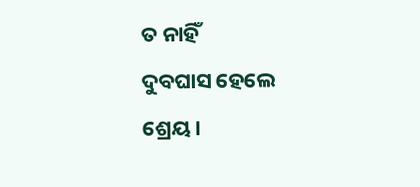ତ ନାହିଁ
ଦୁବଘାସ ହେଲେ ଶ୍ରେୟ।